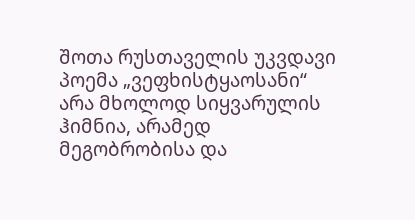შოთა რუსთაველის უკვდავი პოემა „ვეფხისტყაოსანი“ არა მხოლოდ სიყვარულის ჰიმნია, არამედ მეგობრობისა და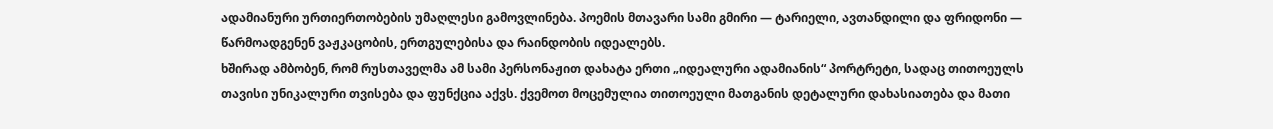ადამიანური ურთიერთობების უმაღლესი გამოვლინება. პოემის მთავარი სამი გმირი — ტარიელი, ავთანდილი და ფრიდონი — წარმოადგენენ ვაჟკაცობის, ერთგულებისა და რაინდობის იდეალებს.
ხშირად ამბობენ, რომ რუსთაველმა ამ სამი პერსონაჟით დახატა ერთი „იდეალური ადამიანის“ პორტრეტი, სადაც თითოეულს თავისი უნიკალური თვისება და ფუნქცია აქვს. ქვემოთ მოცემულია თითოეული მათგანის დეტალური დახასიათება და მათი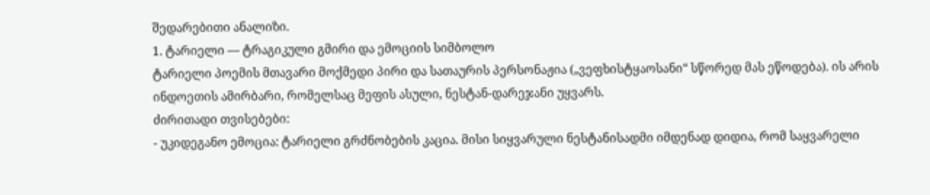შედარებითი ანალიზი.
1. ტარიელი — ტრაგიკული გმირი და ემოციის სიმბოლო
ტარიელი პოემის მთავარი მოქმედი პირი და სათაურის პერსონაჟია („ვეფხისტყაოსანი“ სწორედ მას ეწოდება). ის არის ინდოეთის ამირბარი, რომელსაც მეფის ასული, ნესტან-დარეჯანი უყვარს.
ძირითადი თვისებები:
- უკიდეგანო ემოცია: ტარიელი გრძნობების კაცია. მისი სიყვარული ნესტანისადმი იმდენად დიდია, რომ საყვარელი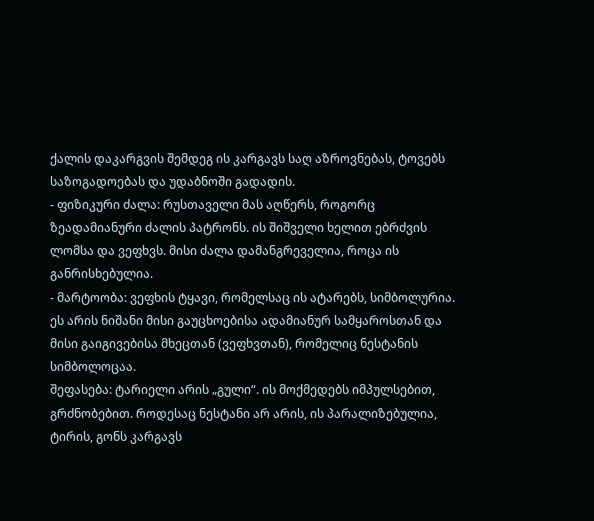ქალის დაკარგვის შემდეგ ის კარგავს საღ აზროვნებას, ტოვებს საზოგადოებას და უდაბნოში გადადის.
- ფიზიკური ძალა: რუსთაველი მას აღწერს, როგორც ზეადამიანური ძალის პატრონს. ის შიშველი ხელით ებრძვის ლომსა და ვეფხვს. მისი ძალა დამანგრეველია, როცა ის განრისხებულია.
- მარტოობა: ვეფხის ტყავი, რომელსაც ის ატარებს, სიმბოლურია. ეს არის ნიშანი მისი გაუცხოებისა ადამიანურ სამყაროსთან და მისი გაიგივებისა მხეცთან (ვეფხვთან), რომელიც ნესტანის სიმბოლოცაა.
შეფასება: ტარიელი არის „გული“. ის მოქმედებს იმპულსებით, გრძნობებით. როდესაც ნესტანი არ არის, ის პარალიზებულია, ტირის, გონს კარგავს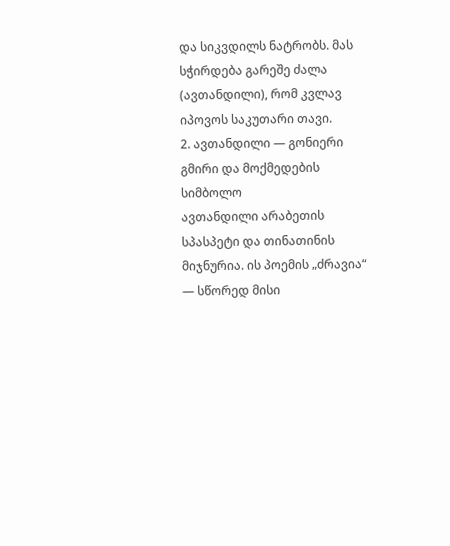და სიკვდილს ნატრობს. მას სჭირდება გარეშე ძალა (ავთანდილი), რომ კვლავ იპოვოს საკუთარი თავი.
2. ავთანდილი — გონიერი გმირი და მოქმედების სიმბოლო
ავთანდილი არაბეთის სპასპეტი და თინათინის მიჯნურია. ის პოემის „ძრავია“ — სწორედ მისი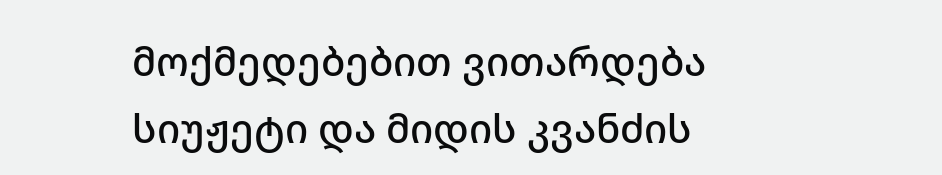მოქმედებებით ვითარდება სიუჟეტი და მიდის კვანძის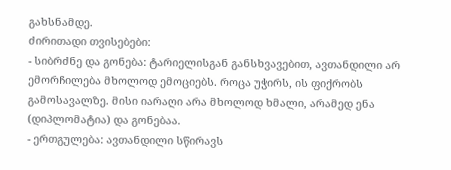გახსნამდე.
ძირითადი თვისებები:
- სიბრძნე და გონება: ტარიელისგან განსხვავებით, ავთანდილი არ ემორჩილება მხოლოდ ემოციებს. როცა უჭირს, ის ფიქრობს გამოსავალზე. მისი იარაღი არა მხოლოდ ხმალი, არამედ ენა (დიპლომატია) და გონებაა.
- ერთგულება: ავთანდილი სწირავს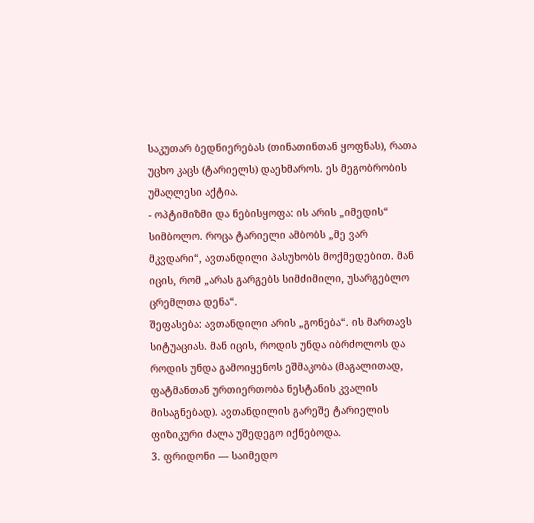საკუთარ ბედნიერებას (თინათინთან ყოფნას), რათა უცხო კაცს (ტარიელს) დაეხმაროს. ეს მეგობრობის უმაღლესი აქტია.
- ოპტიმიზმი და ნებისყოფა: ის არის „იმედის“ სიმბოლო. როცა ტარიელი ამბობს „მე ვარ მკვდარი“, ავთანდილი პასუხობს მოქმედებით. მან იცის, რომ „არას გარგებს სიმძიმილი, უსარგებლო ცრემლთა დენა“.
შეფასება: ავთანდილი არის „გონება“. ის მართავს სიტუაციას. მან იცის, როდის უნდა იბრძოლოს და როდის უნდა გამოიყენოს ეშმაკობა (მაგალითად, ფატმანთან ურთიერთობა ნესტანის კვალის მისაგნებად). ავთანდილის გარეშე ტარიელის ფიზიკური ძალა უშედეგო იქნებოდა.
3. ფრიდონი — საიმედო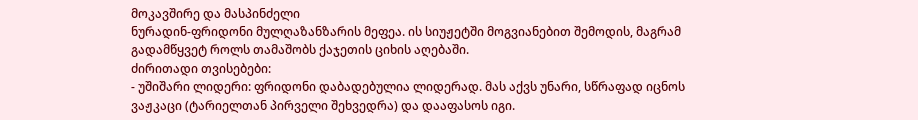მოკავშირე და მასპინძელი
ნურადინ-ფრიდონი მულღაზანზარის მეფეა. ის სიუჟეტში მოგვიანებით შემოდის, მაგრამ გადამწყვეტ როლს თამაშობს ქაჯეთის ციხის აღებაში.
ძირითადი თვისებები:
- უშიშარი ლიდერი: ფრიდონი დაბადებულია ლიდერად. მას აქვს უნარი, სწრაფად იცნოს ვაჟკაცი (ტარიელთან პირველი შეხვედრა) და დააფასოს იგი.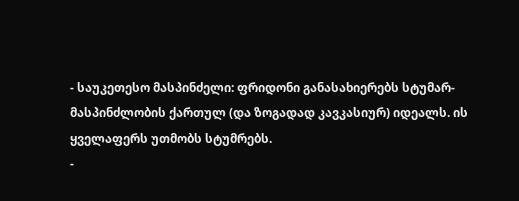- საუკეთესო მასპინძელი: ფრიდონი განასახიერებს სტუმარ-მასპინძლობის ქართულ (და ზოგადად კავკასიურ) იდეალს. ის ყველაფერს უთმობს სტუმრებს.
-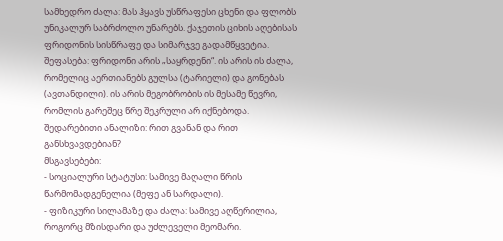სამხედრო ძალა: მას ჰყავს უსწრაფესი ცხენი და ფლობს უნიკალურ საბრძოლო უნარებს. ქაჯეთის ციხის აღებისას ფრიდონის სისწრაფე და სიმარჯვე გადამწყვეტია.
შეფასება: ფრიდონი არის „საყრდენი“. ის არის ის ძალა, რომელიც აერთიანებს გულსა (ტარიელი) და გონებას (ავთანდილი). ის არის მეგობრობის ის მესამე წევრი, რომლის გარეშეც წრე შეკრული არ იქნებოდა.
შედარებითი ანალიზი: რით გვანან და რით განსხვავდებიან?
მსგავსებები:
- სოციალური სტატუსი: სამივე მაღალი წრის წარმომადგენელია (მეფე ან სარდალი).
- ფიზიკური სილამაზე და ძალა: სამივე აღწერილია, როგორც მზისდარი და უძლეველი მეომარი.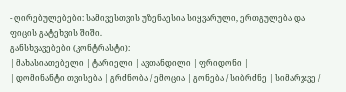- ღირებულებები: სამივესთვის უზენაესია სიყვარული, ერთგულება და ფიცის გატეხვის შიში.
განსხვავებები (კონტრასტი):
| მახასიათებელი | ტარიელი | ავთანდილი | ფრიდონი |
| დომინანტი თვისება | გრძნობა / ემოცია | გონება / სიბრძნე | სიმარჯვე /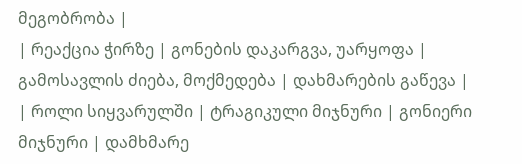მეგობრობა |
| რეაქცია ჭირზე | გონების დაკარგვა, უარყოფა | გამოსავლის ძიება, მოქმედება | დახმარების გაწევა |
| როლი სიყვარულში | ტრაგიკული მიჯნური | გონიერი მიჯნური | დამხმარე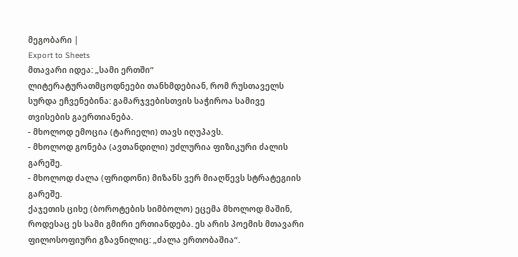მეგობარი |
Export to Sheets
მთავარი იდეა: „სამი ერთში“
ლიტერატურათმცოდნეები თანხმდებიან, რომ რუსთაველს სურდა ეჩვენებინა: გამარჯვებისთვის საჭიროა სამივე თვისების გაერთიანება.
- მხოლოდ ემოცია (ტარიელი) თავს იღუპავს.
- მხოლოდ გონება (ავთანდილი) უძლურია ფიზიკური ძალის გარეშე.
- მხოლოდ ძალა (ფრიდონი) მიზანს ვერ მიაღწევს სტრატეგიის გარეშე.
ქაჯეთის ციხე (ბოროტების სიმბოლო) ეცემა მხოლოდ მაშინ, როდესაც ეს სამი გმირი ერთიანდება. ეს არის პოემის მთავარი ფილოსოფიური გზავნილიც: „ძალა ერთობაშია“.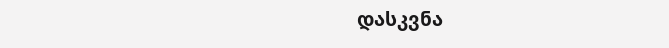დასკვნა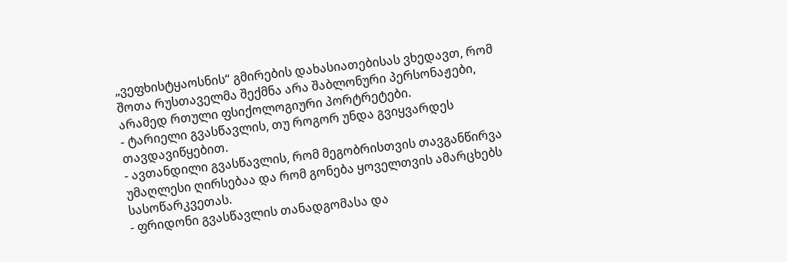„ვეფხისტყაოსნის“ გმირების დახასიათებისას ვხედავთ, რომ შოთა რუსთაველმა შექმნა არა შაბლონური პერსონაჟები, არამედ რთული ფსიქოლოგიური პორტრეტები.
- ტარიელი გვასწავლის, თუ როგორ უნდა გვიყვარდეს თავდავიწყებით.
- ავთანდილი გვასწავლის, რომ მეგობრისთვის თავგანწირვა უმაღლესი ღირსებაა და რომ გონება ყოველთვის ამარცხებს სასოწარკვეთას.
- ფრიდონი გვასწავლის თანადგომასა და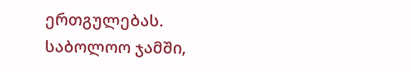ერთგულებას.
საბოლოო ჯამში,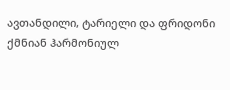ავთანდილი, ტარიელი და ფრიდონი ქმნიან ჰარმონიულ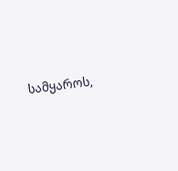სამყაროს,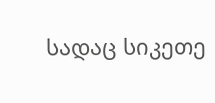სადაც სიკეთე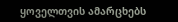ყოველთვის ამარცხებს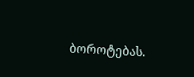ბოროტებას.